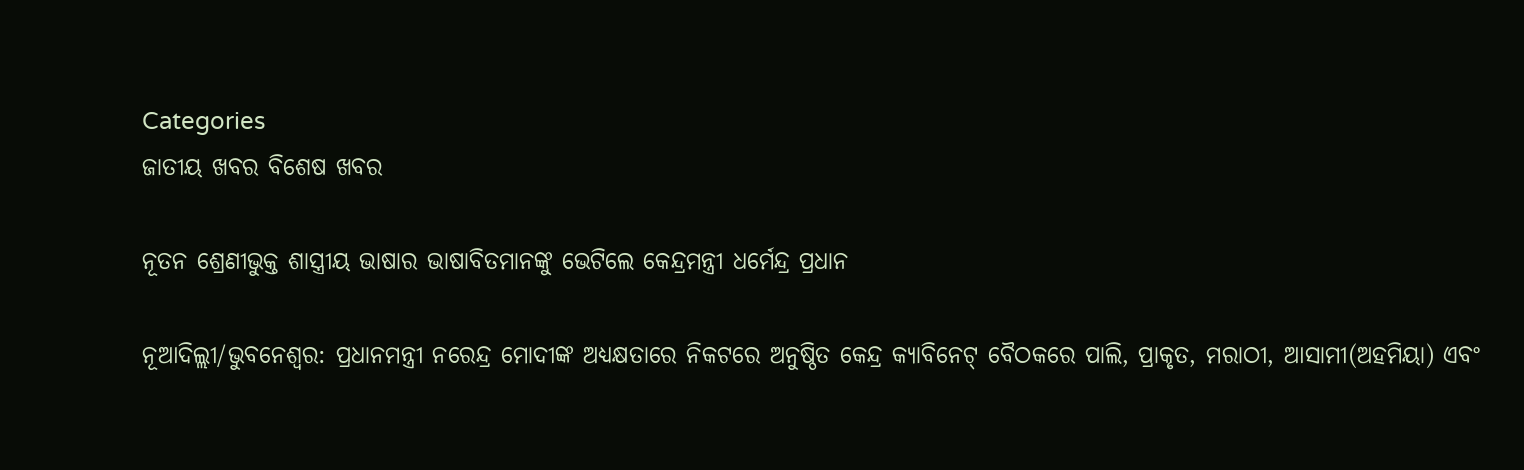Categories
ଜାତୀୟ ଖବର ବିଶେଷ ଖବର

ନୂତନ ଶ୍ରେଣୀଭୁକ୍ତ ଶାସ୍ତ୍ରୀୟ ଭାଷାର ଭାଷାବିତମାନଙ୍କୁ ଭେଟିଲେ କେନ୍ଦ୍ରମନ୍ତ୍ରୀ ଧର୍ମେନ୍ଦ୍ର ପ୍ରଧାନ

ନୂଆଦିଲ୍ଲୀ/ଭୁବନେଶ୍ୱର: ପ୍ରଧାନମନ୍ତ୍ରୀ ନରେନ୍ଦ୍ର ମୋଦୀଙ୍କ ଅଧ୍ୟକ୍ଷତାରେ ନିକଟରେ ଅନୁଷ୍ଠିତ କେନ୍ଦ୍ର କ୍ୟାବିନେଟ୍ ବୈଠକରେ ପାଲି, ପ୍ରାକୃତ, ମରାଠୀ, ଆସାମୀ(ଅହମିୟା) ଏବଂ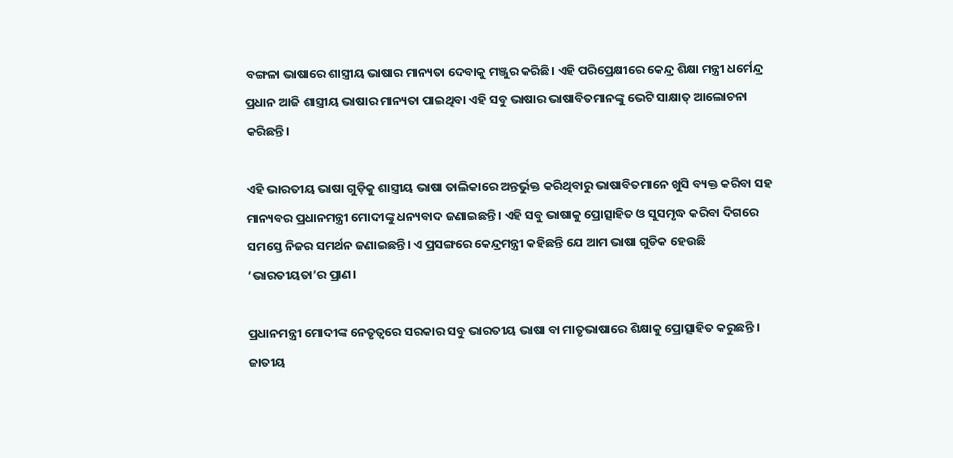ବଙ୍ଗଳା ଭାଷାରେ ଶାସ୍ତ୍ରୀୟ ଭାଷାର ମାନ୍ୟତା ଦେବାକୁ ମଞ୍ଜୁର କରିଛି। ଏହି ପରିପ୍ରେକ୍ଷୀରେ କେନ୍ଦ୍ର ଶିକ୍ଷା ମନ୍ତ୍ରୀ ଧର୍ମେନ୍ଦ୍ର ପ୍ରଧାନ ଆଜି ଶାସ୍ତ୍ରୀୟ ଭାଷାର ମାନ୍ୟତା ପାଇଥିବା ଏହି ସବୁ ଭାଷାର ଭାଷାବିତମାନଙ୍କୁ ଭେଟି ସାକ୍ଷାତ୍ ଆଲୋଚନା କରିଛନ୍ତି।

ଏହି ଭାରତୀୟ ଭାଷା ଗୁଡ଼ିକୁ ଶାସ୍ତ୍ରୀୟ ଭାଷା ତାଲିକାରେ ଅନ୍ତର୍ଭୁକ୍ତ କରିଥିବାରୁ ଭାଷାବିତମାନେ ଖୁସି ବ୍ୟକ୍ତ କରିବା ସହ ମାନ୍ୟବର ପ୍ରଧାନମନ୍ତ୍ରୀ ମୋଦୀଙ୍କୁ ଧନ୍ୟବାଦ ଜଣାଇଛନ୍ତି । ଏହି ସବୁ ଭାଷାକୁ ପ୍ରୋତ୍ସାହିତ ଓ ସୁସମୃଦ୍ଧ କରିବା ଦିଗରେ ସମସ୍ତେ ନିଜର ସମର୍ଥନ ଜଣାଇଛନ୍ତି। ଏ ପ୍ରସଙ୍ଗରେ କେନ୍ଦ୍ରମନ୍ତ୍ରୀ କହିଛନ୍ତି ଯେ ଆମ ଭାଷା ଗୁଡିକ ହେଉଛି ‘ଭାରତୀୟତା’ର ପ୍ରାଣ।

ପ୍ରଧାନମନ୍ତ୍ରୀ ମୋଦୀଙ୍କ ନେତୃତ୍ୱରେ ସରକାର ସବୁ ଭାରତୀୟ ଭାଷା ବା ମାତୃଭାଷାରେ ଶିକ୍ଷାକୁ ପ୍ରୋତ୍ସାହିତ କରୁଛନ୍ତି । ଜାତୀୟ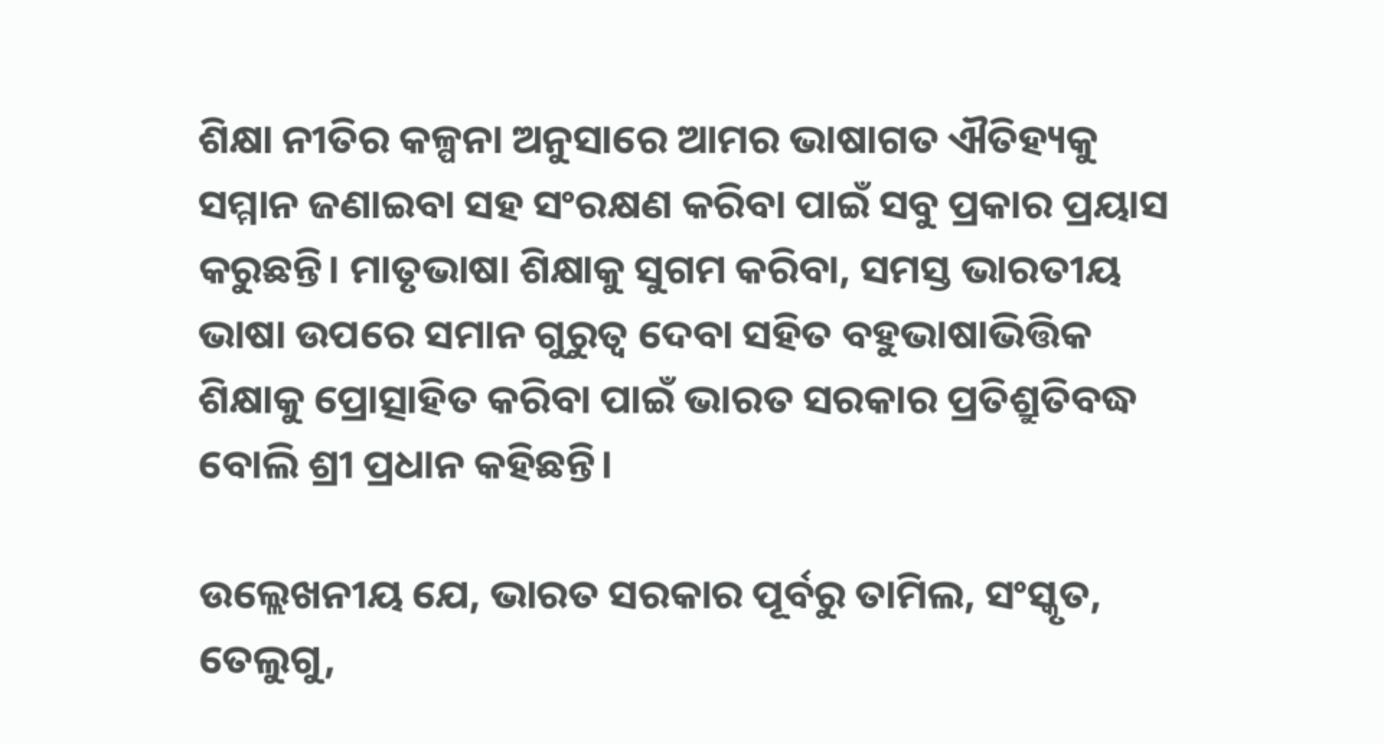ଶିକ୍ଷା ନୀତିର କଳ୍ପନା ଅନୁସାରେ ଆମର ଭାଷାଗତ ଐତିହ୍ୟକୁ ସମ୍ମାନ ଜଣାଇବା ସହ ସଂରକ୍ଷଣ କରିବା ପାଇଁ ସବୁ ପ୍ରକାର ପ୍ରୟାସ କରୁଛନ୍ତି। ମାତୃଭାଷା ଶିକ୍ଷାକୁ ସୁଗମ କରିବା, ସମସ୍ତ ଭାରତୀୟ ଭାଷା ଉପରେ ସମାନ ଗୁରୁତ୍ୱ ଦେବା ସହିତ ବହୁଭାଷାଭିତ୍ତିକ ଶିକ୍ଷାକୁ ପ୍ରୋତ୍ସାହିତ କରିବା ପାଇଁ ଭାରତ ସରକାର ପ୍ରତିଶ୍ରୁତିବଦ୍ଧ ବୋଲି ଶ୍ରୀ ପ୍ରଧାନ କହିଛନ୍ତି।

ଉଲ୍ଲେଖନୀୟ ଯେ, ଭାରତ ସରକାର ପୂର୍ବରୁ ତାମିଲ, ସଂସ୍କୃତ, ତେଲୁଗୁ,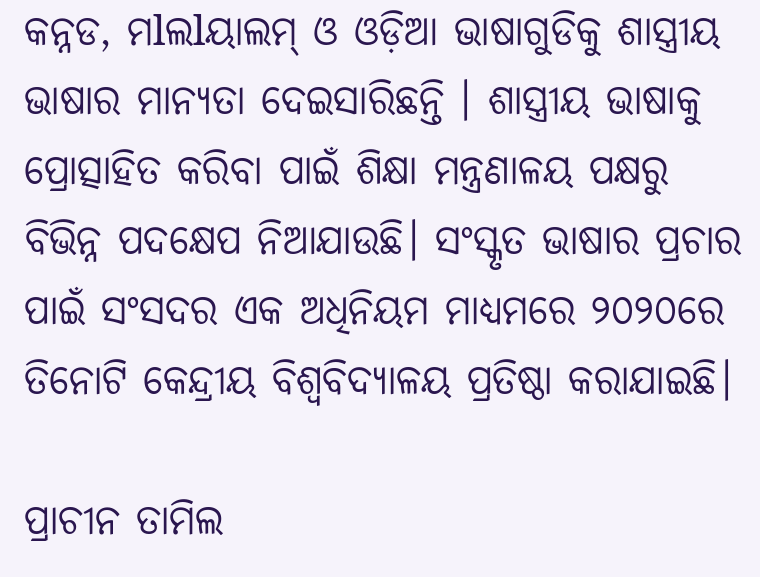କନ୍ନଡ, ମlଲlୟାଲମ୍‌ ଓ ଓଡ଼ିଆ ଭାଷାଗୁଡିକୁ ଶାସ୍ତ୍ରୀୟ ଭାଷାର ମାନ୍ୟତା ଦେଇସାରିଛନ୍ତି । ଶାସ୍ତ୍ରୀୟ ଭାଷାକୁ ପ୍ରୋତ୍ସାହିତ କରିବା ପାଇଁ ଶିକ୍ଷା ମନ୍ତ୍ରଣାଳୟ ପକ୍ଷରୁ ବିଭିନ୍ନ ପଦକ୍ଷେପ ନିଆଯାଉଛି। ସଂସ୍କୃତ ଭାଷାର ପ୍ରଚାର ପାଇଁ ସଂସଦର ଏକ ଅଧିନିୟମ ମାଧ୍ୟମରେ ୨୦୨୦ରେ ତିନୋଟି କେନ୍ଦ୍ରୀୟ ବିଶ୍ୱବିଦ୍ୟାଳୟ ପ୍ରତିଷ୍ଠା କରାଯାଇଛି।

ପ୍ରାଚୀନ ତାମିଲ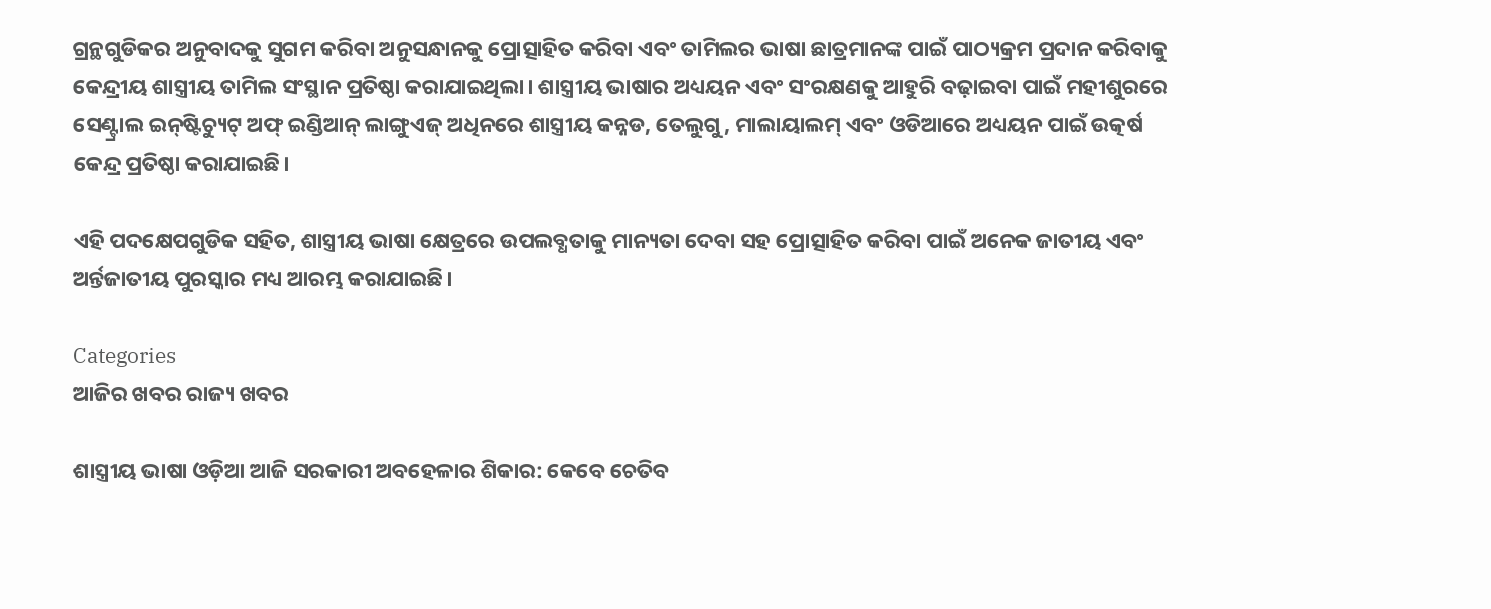ଗ୍ରନ୍ଥଗୁଡିକର ଅନୁବାଦକୁ ସୁଗମ କରିବା ଅନୁସନ୍ଧାନକୁ ପ୍ରୋତ୍ସାହିତ କରିବା ଏବଂ ତାମିଲର ଭାଷା ଛାତ୍ରମାନଙ୍କ ପାଇଁ ପାଠ୍ୟକ୍ରମ ପ୍ରଦାନ କରିବାକୁ କେନ୍ଦ୍ରୀୟ ଶାସ୍ତ୍ରୀୟ ତାମିଲ ସଂସ୍ଥାନ ପ୍ରତିଷ୍ଠା କରାଯାଇଥିଲା। ଶାସ୍ତ୍ରୀୟ ଭାଷାର ଅଧ୍ୟୟନ ଏବଂ ସଂରକ୍ଷଣକୁ ଆହୁରି ବଢ଼ାଇବା ପାଇଁ ମହୀଶୁରରେ ସେଣ୍ଟ୍ରାଲ ଇନ୍‌ଷ୍ଟିଚ୍ୟୁଟ୍ ଅଫ୍ ଇଣ୍ଡିଆନ୍ ଲାଙ୍ଗୁଏଜ୍ ଅଧିନରେ ଶାସ୍ତ୍ରୀୟ କନ୍ନଡ, ତେଲୁଗୁ, ମାଲାୟାଲମ୍ ଏବଂ ଓଡିଆରେ ଅଧ୍ୟୟନ ପାଇଁ ଉତ୍କର୍ଷ କେନ୍ଦ୍ର ପ୍ରତିଷ୍ଠା କରାଯାଇଛି।

ଏହି ପଦକ୍ଷେପଗୁଡିକ ସହିତ, ଶାସ୍ତ୍ରୀୟ ଭାଷା କ୍ଷେତ୍ରରେ ଉପଲବ୍ଧତାକୁ ମାନ୍ୟତା ଦେବା ସହ ପ୍ରୋତ୍ସାହିତ କରିବା ପାଇଁ ଅନେକ ଜାତୀୟ ଏବଂ ଅର୍ନ୍ତଜାତୀୟ ପୁରସ୍କାର ମଧ୍ୟ ଆରମ୍ଭ କରାଯାଇଛି।

Categories
ଆଜିର ଖବର ରାଜ୍ୟ ଖବର

ଶାସ୍ତ୍ରୀୟ ଭାଷା ଓଡ଼ିଆ ଆଜି ସରକାରୀ ଅବହେଳାର ଶିକାର: କେବେ ଚେତିବ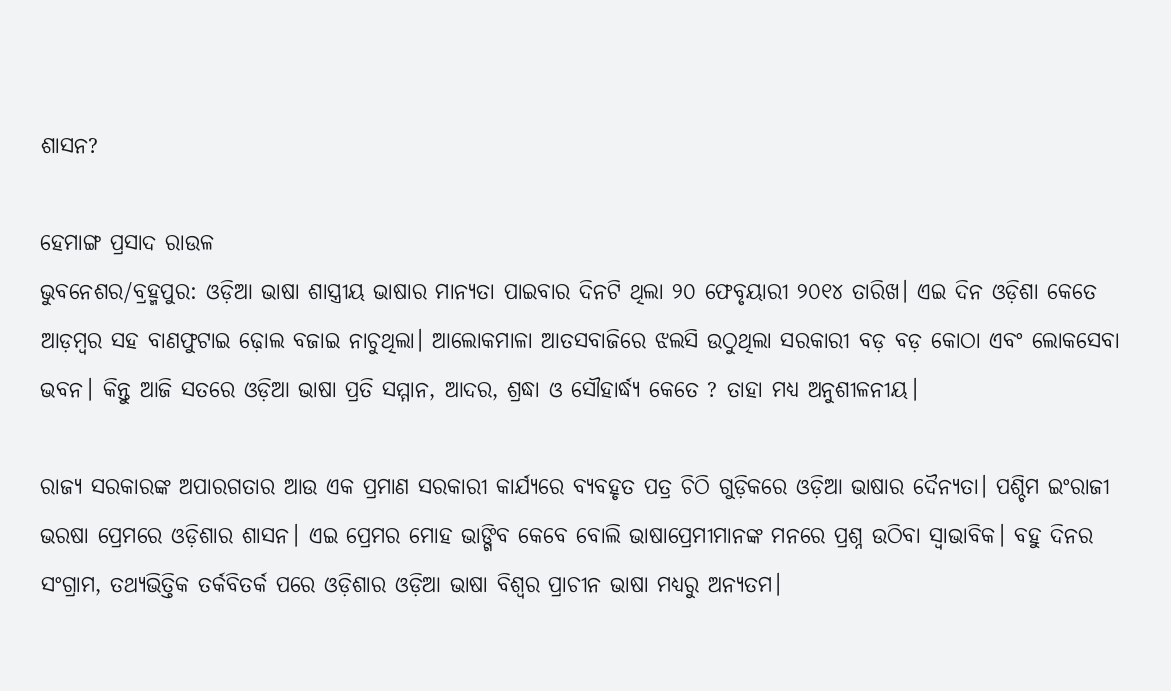ଶାସନ?

ହେମାଙ୍ଗ ପ୍ରସାଦ ରାଉଳ
ଭୁବନେଶର/ବ୍ରହ୍ମପୁର: ଓଡ଼ିଆ ଭାଷା ଶାସ୍ତ୍ରୀୟ ଭାଷାର ମାନ୍ୟତା ପାଇବାର ଦିନଟି ଥିଲା ୨୦ ଫେବୃୟାରୀ ୨୦୧୪ ତାରିଖ। ଏଇ ଦିନ ଓଡ଼ିଶା କେତେ ଆଡ଼ମ୍ବର ସହ ବାଣଫୁଟାଇ ଢ଼ୋଲ ବଜାଇ ନାଚୁଥିଲା। ଆଲୋକମାଳା ଆତସବାଜିରେ ଝଲସି ଉଠୁଥିଲା ସରକାରୀ ବଡ଼ ବଡ଼ କୋଠା ଏବଂ ଲୋକସେବା ଭବନ। କିନ୍ତୁ ଆଜି ସତରେ ଓଡ଼ିଆ ଭାଷା ପ୍ରତି ସମ୍ମାନ, ଆଦର, ଶ୍ରଦ୍ଧା ଓ ସୌହାର୍ଦ୍ଧ୍ୟ କେତେ ? ତାହା ମଧ୍ୟ ଅନୁଶୀଳନୀୟ।

ରାଜ୍ୟ ସରକାରଙ୍କ ଅପାରଗତାର ଆଉ ଏକ ପ୍ରମାଣ ସରକାରୀ କାର୍ଯ୍ୟରେ ବ୍ୟବହୃତ ପତ୍ର ଚିଠି ଗୁଡ଼ିକରେ ଓଡ଼ିଆ ଭାଷାର ଦୈନ୍ୟତା। ପଶ୍ଚିମ ଇଂରାଜୀ ଭରଷା ପ୍ରେମରେ ଓଡ଼ିଶାର ଶାସନ। ଏଇ ପ୍ରେମର ମୋହ ଭାଙ୍ଗିବ କେବେ ବୋଲି ଭାଷାପ୍ରେମୀମାନଙ୍କ ମନରେ ପ୍ରଶ୍ନ ଉଠିବା ସ୍ୱାଭାବିକ। ବହୁ ଦିନର ସଂଗ୍ରାମ, ତଥ୍ୟଭିତ୍ତିକ ତର୍କବିତର୍କ ପରେ ଓଡ଼ିଶାର ଓଡ଼ିଆ ଭାଷା ବିଶ୍ୱର ପ୍ରାଚୀନ ଭାଷା ମଧ୍ୟରୁ ଅନ୍ୟତମ।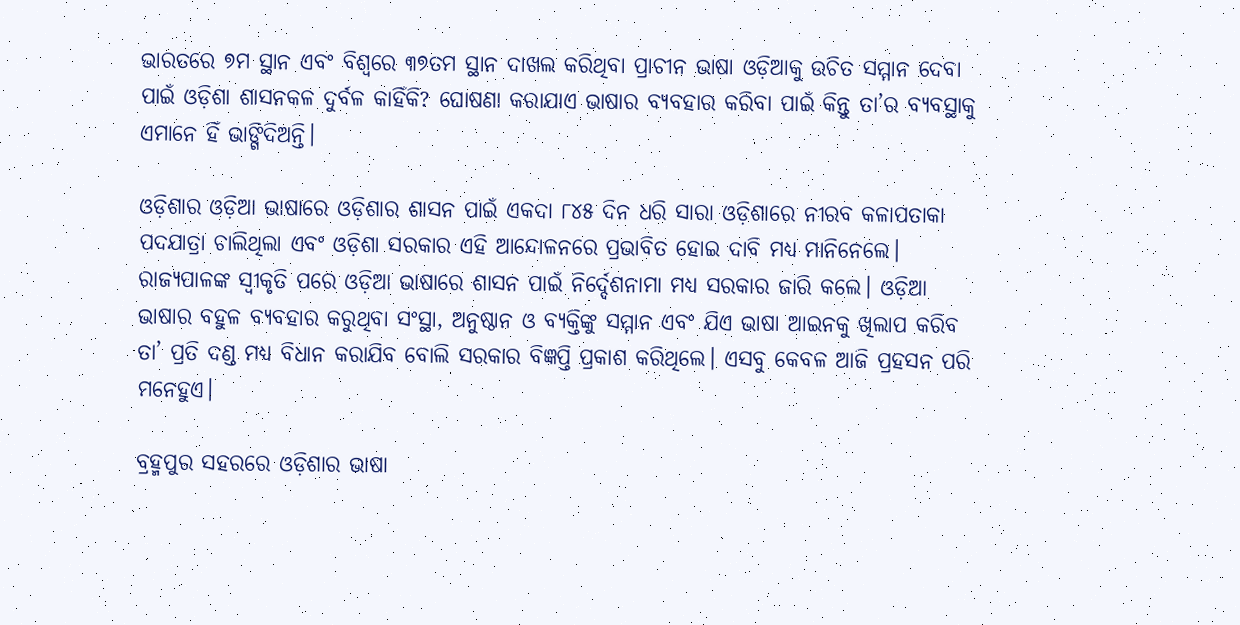ଭାରତରେ ୭ମ ସ୍ଥାନ ଏବଂ ବିଶ୍ୱରେ ୩୭ତମ ସ୍ଥାନ ଦାଖଲ କରିଥିବା ପ୍ରାଚୀନ ଭାଷା ଓଡ଼ିଆକୁ ଉଚିତ ସମ୍ମାନ ଦେବା ପାଇଁ ଓଡ଼ିଶା ଶାସନକଳ ଦୁର୍ବଳ କାହିଁକି? ଘୋଷଣା କରାଯାଏ ଭାଷାର ବ୍ୟବହାର କରିବା ପାଇଁ କିନ୍ତୁ ତା’ର ବ୍ୟବସ୍ଥାକୁ ଏମାନେ ହିଁ ଭାଙ୍ଗିଦିଅନ୍ତି।

ଓଡ଼ିଶାର ଓଡ଼ିଆ ଭାଷାରେ ଓଡ଼ିଶାର ଶାସନ ପାଇଁ ଏକଦା ୮୪୫ ଦିନ ଧରି ସାରା ଓଡ଼ିଶାରେ ନୀରବ କଳାପତାକା ପଦଯାତ୍ରା ଚାଲିଥିଲା ଏବଂ ଓଡ଼ିଶା ସରକାର ଏହି ଆନ୍ଦୋଳନରେ ପ୍ରଭାବିତ ହୋଇ ଦାବି ମଧ୍ୟ ମାନିନେଲେ। ରାଜ୍ୟପାଳଙ୍କ ସ୍ୱୀକୃତି ପରେ ଓଡ଼ିଆ ଭାଷାରେ ଶାସନ ପାଇଁ ନିର୍ଦ୍ଦେଶନାମା ମଧ୍ୟ ସରକାର ଜାରି କଲେ। ଓଡ଼ିଆ ଭାଷାର ବହୁଳ ବ୍ୟବହାର କରୁଥିବା ସଂସ୍ଥା, ଅନୁଷ୍ଠାନ ଓ ବ୍ୟକ୍ତିଙ୍କୁ ସମ୍ମାନ ଏବଂ ଯିଏ ଭାଷା ଆଇନକୁ ଖିଲାପ କରିବ ତା’ ପ୍ରତି ଦଣ୍ଡ ମଧ୍ୟ ବିଧାନ କରାଯିବ ବୋଲି ସରକାର ବିଜ୍ଞପ୍ତି ପ୍ରକାଶ କରିଥିଲେ। ଏସବୁ କେବଳ ଆଜି ପ୍ରହସନ ପରି ମନେହୁଏ।

ବ୍ରହ୍ମପୁର ସହରରେ ଓଡ଼ିଶାର ଭାଷା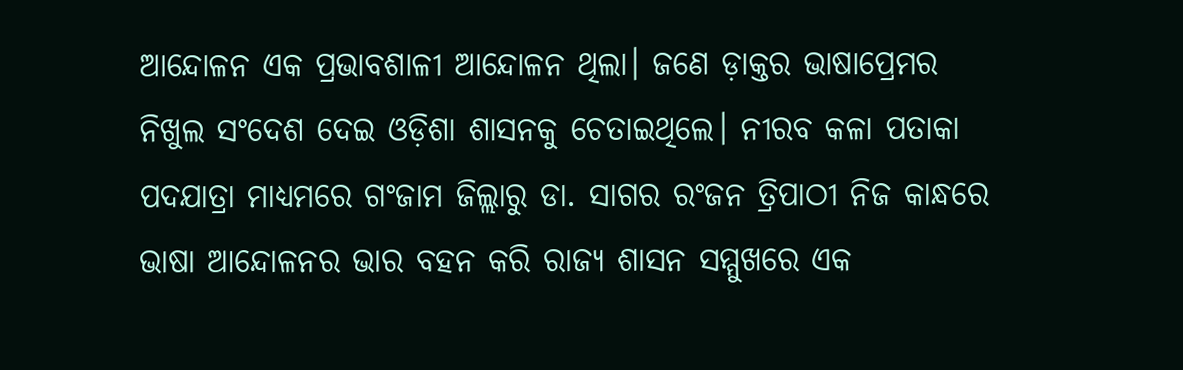ଆନ୍ଦୋଳନ ଏକ ପ୍ରଭାବଶାଳୀ ଆନ୍ଦୋଳନ ଥିଲା। ଜଣେ ଡ଼ାକ୍ତର ଭାଷାପ୍ରେମର ନିଖୁଲ ସଂଦେଶ ଦେଇ ଓଡ଼ିଶା ଶାସନକୁ ଚେତାଇଥିଲେ। ନୀରବ କଳା ପତାକା ପଦଯାତ୍ରା ମାଧ୍ୟମରେ ଗଂଜାମ ଜିଲ୍ଲାରୁ ଡା. ସାଗର ରଂଜନ ତ୍ରିପାଠୀ ନିଜ କାନ୍ଧରେ ଭାଷା ଆନ୍ଦୋଳନର ଭାର ବହନ କରି ରାଜ୍ୟ ଶାସନ ସମ୍ମୁଖରେ ଏକ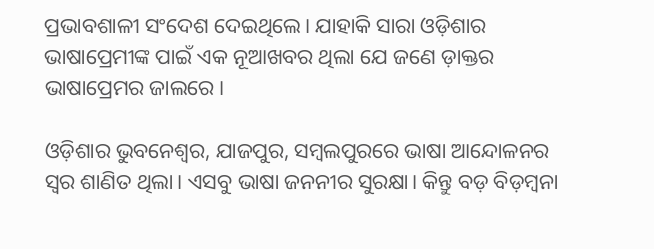ପ୍ରଭାବଶାଳୀ ସଂଦେଶ ଦେଇଥିଲେ। ଯାହାକି ସାରା ଓଡ଼ିଶାର ଭାଷାପ୍ରେମୀଙ୍କ ପାଇଁ ଏକ ନୂଆଖବର ଥିଲା ଯେ ଜଣେ ଡ଼ାକ୍ତର ଭାଷାପ୍ରେମର ଜାଲରେ।

ଓଡ଼ିଶାର ଭୁବନେଶ୍ୱର, ଯାଜପୁର, ସମ୍ବଲପୁରରେ ଭାଷା ଆନ୍ଦୋଳନର ସ୍ୱର ଶାଣିତ ଥିଲା। ଏସବୁ ଭାଷା ଜନନୀର ସୁରକ୍ଷା। କିନ୍ତୁ ବଡ଼ ବିଡ଼ମ୍ବନା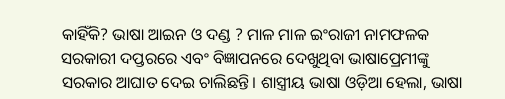କାହିଁକି? ଭାଷା ଆଇନ ଓ ଦଣ୍ଡ ? ମାଳ ମାଳ ଇଂରାଜୀ ନାମଫଳକ ସରକାରୀ ଦପ୍ତରରେ ଏବଂ ବିଜ୍ଞାପନରେ ଦେଖୁଥିବା ଭାଷାପ୍ରେମୀଙ୍କୁ ସରକାର ଆଘାତ ଦେଇ ଚାଲିଛନ୍ତି। ଶାସ୍ତ୍ରୀୟ ଭାଷା ଓଡ଼ିଆ ହେଲା, ଭାଷା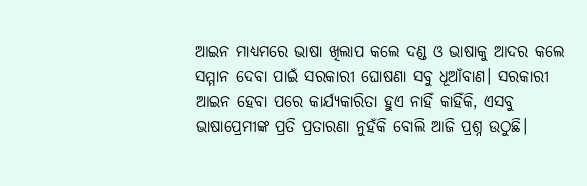ଆଇନ ମାଧ୍ୟମରେ ଭାଷା ଖିଲାପ କଲେ ଦଣ୍ଡ ଓ ଭାଷାକୁ ଆଦର କଲେ ସମ୍ମାନ ଦେବା ପାଇଁ ସରକାରୀ ଘୋଷଣା ସବୁ ଧୂଆଁବାଣ। ସରକାରୀ ଆଇନ ହେବା ପରେ କାର୍ଯ୍ୟକାରିତା ହୁଏ ନାହିଁ କାହିଁକି, ଏସବୁ ଭାଷାପ୍ରେମୀଙ୍କ ପ୍ରତି ପ୍ରତାରଣା ନୁହଁକି ବୋଲି ଆଜି ପ୍ରଶ୍ନ ଉଠୁଛି।